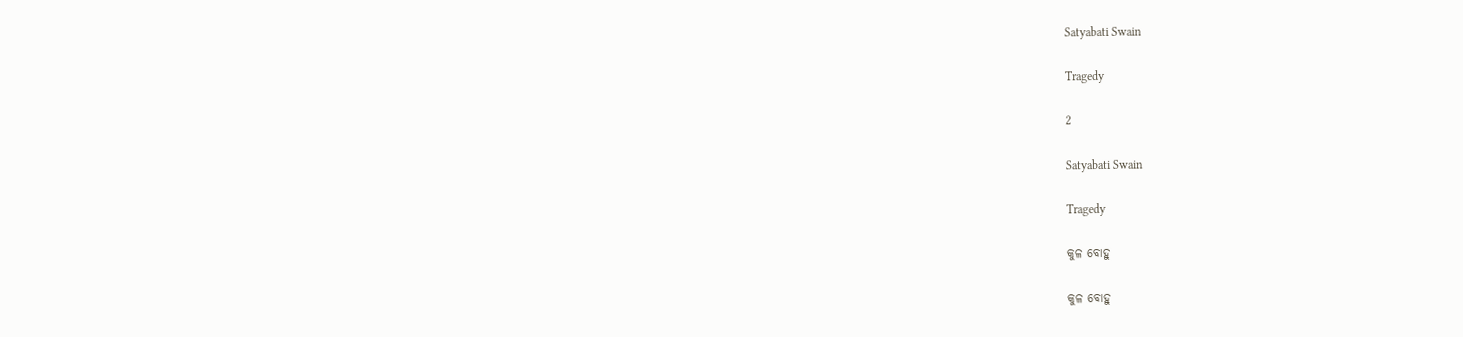Satyabati Swain

Tragedy

2

Satyabati Swain

Tragedy

କୁଳ ବୋହୁ

କୁଳ ବୋହୁ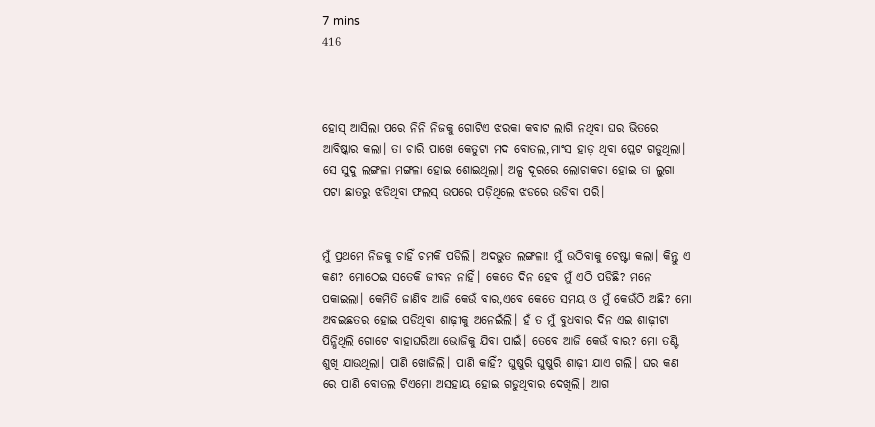7 mins
416



ହୋସ୍ ଆସିଲା ପରେ ନିନି ନିଜକୁ ଗୋଟିଏ ଝରକା କବାଟ ଲାଗି ନଥିବା ଘର ଭିତରେ ଆବିଷ୍କାର କଲା। ତା ଚାରି ପାଖେ କେତୁଟା ମଦ ବୋତଲ,ମାଂସ ହାଡ଼ ଥିବା ପ୍ଲେଟ ଗଡୁଥିଲା। ସେ ସୁଦୁ ଲଙ୍ଗଳା ମଙ୍ଗଳା ହୋଇ ଶୋଇଥିଲା। ଅଳ୍ପ ଦୂରରେ ଲୋଚାକଚା ହୋଇ ତା ଲୁଗା ପଟା ଛାତରୁ ଝଡିଥିବା ଫଲସ୍ ଉପରେ ପଡ଼ିଥିଲେ ଝଡରେ ଉଡିବା ପରି।


ମୁଁ ପ୍ରଥମେ ନିଜକୁ ଚାହିଁ ଚମକି ପଡିଲି। ଅଦଭୁତ ଲଙ୍ଗଳା! ମୁଁ ଉଠିବାକୁ ଚେଷ୍ଟା କଲା। କିନ୍ତୁ ଏ କଣ? ମୋଠେଇ ସତେକି ଜୀବନ ନାହିଁ। କେତେ ଦିନ ହେବ ମୁଁ ଏଠି ପଡିଛି? ମନେ ପକାଇଲା। କେମିତି ଜାଣିବ ଆଜି କେଉଁ ବାର,ଏବେ କେତେ ସମୟ ଓ ମୁଁ କେଉଁଠି ଅଛି? ମୋ ଅବଇଛତର ହୋଇ ପଡିଥିବା ଶାଢ଼ୀକୁ ଅନେଇଁଲି। ହଁ ତ ମୁଁ ବୁଧବାର ଦିନ ଏଇ ଶାଢ଼ୀଟା ପିନ୍ଧିଥିଲି ଗୋଟେ ବାହାଘରିଆ ଭୋଜିକୁ ଯିବା ପାଇଁ। ତେବେ ଆଜି କେଉଁ ବାର? ମୋ ତଣ୍ଟି ଶୁଖି ଯାଉଥିଲା। ପାଣି ଖୋଜିଲି। ପାଣି କାହିଁ? ଘୁଷୁରି ଘୁଷୁରି ଶାଢ଼ୀ ଯାଏ ଗଲି। ଘର କଣ ରେ ପାଣି ବୋତଲ ଟିଏମୋ ଅସହାୟ ହୋଇ ଗଡୁଥିବାର ଦେଖିଲି। ଆଗ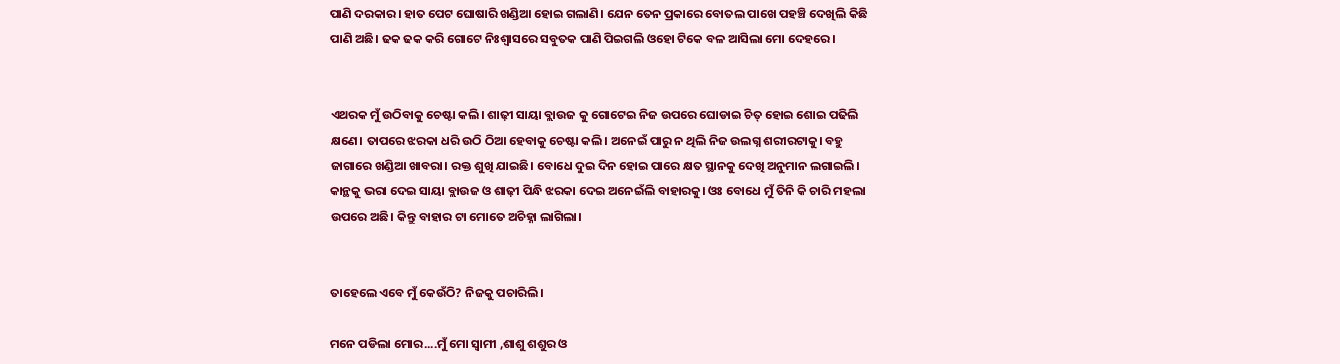ପାଣି ଦରକାର। ହାତ ପେଟ ଘୋଷାରି ଖଣ୍ଡିଆ ହୋଇ ଗଲାଣି। ଯେନ ତେନ ପ୍ରକାରେ ବୋତଲ ପାଖେ ପହଞ୍ଚି ଦେଖିଲି କିଛି ପାଣି ଅଛି। ଢକ ଢକ କରି ଗୋଟେ ନିଃଶ୍ବାସରେ ସବୁତକ ପାଣି ପିଇଗଲି ଓହୋ ଟିକେ ବଳ ଆସିଲା ମୋ ଦେହରେ।


ଏଥରକ ମୁଁ ଉଠିବାକୁ ଚେଷ୍ଟା କଲି। ଶାଢ଼ୀ ସାୟା ବ୍ଲାଉଜ କୁ ଗୋଟେଇ ନିଜ ଉପରେ ଘୋଡାଇ ଚିତ୍ ହୋଇ ଶୋଇ ପଢିଲି କ୍ଷଣେ। ତାପରେ ଝରକା ଧରି ଉଠି ଠିଆ ହେବାକୁ ଚେଷ୍ଟା କଲି। ଅନେଇଁ ପାରୁ ନ ଥିଲି ନିଜ ଉଲଗ୍ନ ଶରୀରଟାକୁ। ବହୁ ଜାଗାରେ ଖଣ୍ଡିଆ ଖାବରା। ରକ୍ତ ଶୁଖି ଯାଇଛି। ବୋଧେ ଦୁଇ ଦିନ ହୋଇ ପାରେ କ୍ଷତ ସ୍ଥାନକୁ ଦେଖି ଅନୁମାନ ଲଗାଇଲି। କାନ୍ଥକୁ ଭରା ଦେଇ ସାୟା ବ୍ଲାଉଜ ଓ ଶାଢ଼ୀ ପିନ୍ଧି ଝରକା ଦେଇ ଅନେଇଁଲି ବାହାରକୁ। ଓଃ ବୋଧେ ମୁଁ ତିନି କି ଚାରି ମହଲା ଉପରେ ଅଛି। କିନ୍ତୁ ବାହାର ଟା ମୋତେ ଅଚିହ୍ନା ଲାଗିଲା।


ତାହେଲେ ଏବେ ମୁଁ କେଉଁଠି? ନିଜକୁ ପଚାରିଲି।

ମନେ ପଡିଲା ମୋର....ମୁଁ ମୋ ସ୍ୱାମୀ ,ଶାଶୁ ଶଶୁର ଓ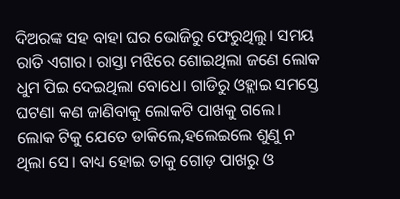ଦିଅରଙ୍କ ସହ ବାହା ଘର ଭୋଜିରୁ ଫେରୁଥିଲୁ। ସମୟ ରାତି ଏଗାର। ରାସ୍ତା ମଝିରେ ଶୋଇଥିଲା ଜଣେ ଲୋକ ଧୁମ ପିଇ ଦେଇଥିଲା ବୋଧେ। ଗାଡିରୁ ଓହ୍ଲାଇ ସମସ୍ତେ ଘଟଣା କଣ ଜାଣିବାକୁ ଲୋକଟି ପାଖକୁ ଗଲେ। ଲୋକ ଟିକୁ ଯେତେ ଡାକିଲେ,ହଲେଇଲେ ଶୁଣୁ ନ ଥିଲା ସେ। ବାଧ୍ୟ ହୋଇ ତାକୁ ଗୋଡ଼ ପାଖରୁ ଓ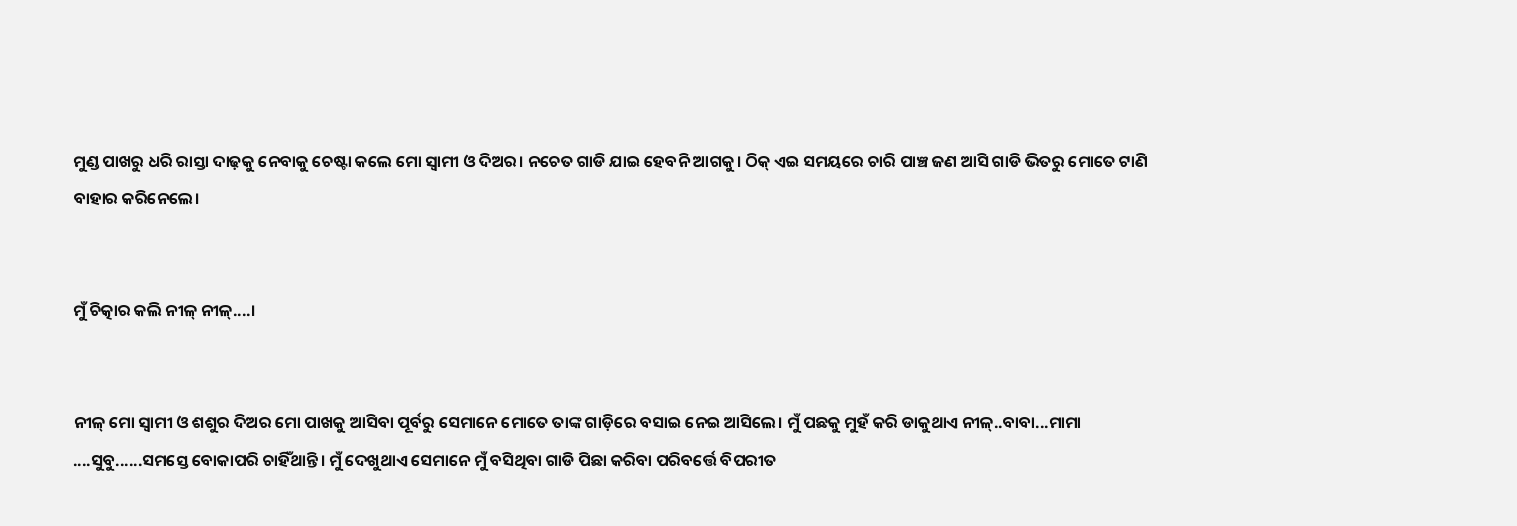ମୁଣ୍ଡ ପାଖରୁ ଧରି ରାସ୍ତା ଦାଢ଼କୁ ନେବାକୁ ଚେଷ୍ଟା କଲେ ମୋ ସ୍ୱାମୀ ଓ ଦିଅର। ନଚେତ ଗାଡି ଯାଇ ହେବନି ଆଗକୁ। ଠିକ୍ ଏଇ ସମୟରେ ଚାରି ପାଞ୍ଚ ଜଣ ଆସି ଗାଡି ଭିତରୁ ମୋତେ ଟାଣି ବାହାର କରିନେଲେ।


ମୁଁ ଚିତ୍କାର କଲି ନୀଳ୍ ନୀଳ୍....।


ନୀଳ୍ ମୋ ସ୍ୱାମୀ ଓ ଶଶୁର ଦିଅର ମୋ ପାଖକୁ ଆସିବା ପୂର୍ବରୁ ସେମାନେ ମୋତେ ତାଙ୍କ ଗାଡ଼ିରେ ବସାଇ ନେଇ ଆସିଲେ। ମୁଁ ପଛକୁ ମୁହଁ କରି ଡାକୁଥାଏ ନୀଳ୍..ବାବା...ମାମା ....ସୁବୁ......ସମସ୍ତେ ବୋକାପରି ଚାହିଁଥାନ୍ତି। ମୁଁ ଦେଖୁଥାଏ ସେମାନେ ମୁଁ ବସିଥିବା ଗାଡି ପିଛା କରିବା ପରିବର୍ତ୍ତେ ବିପରୀତ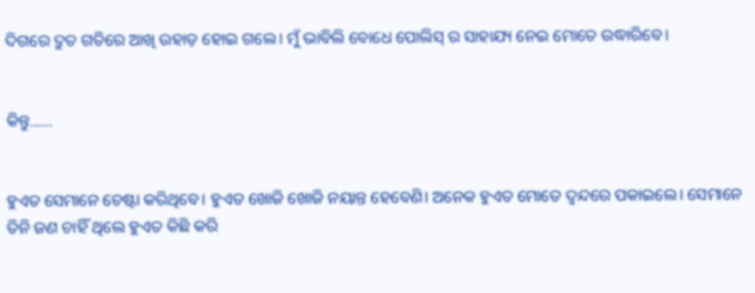ଦିଗରେ ଦ୍ରୁତ ଗତିରେ ଆଖି ଉହାଡ଼ ହୋଇ ଗଲେ। ମୁଁ ଭାବିଲି ବୋଧେ ପୋଲିସ୍ ର ସାହାଯ୍ୟ ନେଇ ମୋତେ ଉଦ୍ଧାରିବେ।


କିନ୍ତୁ......


ହୁଏତ ସେମାନେ ଚେଷ୍ଟା କରିଥିବେ। ହୁଏତ ଖୋଜି ଖୋଜି ନୟାନ୍ତ ହେବେଣି। ଅନେକ ହୁଏତ ମୋତେ ଦ୍ଵନ୍ଦରେ ପକାଇଲେ। ସେମାନେ ତିନି ଜଣ ଚାହିଁ ଥିଲେ ହୁଏତ କିଛି କରି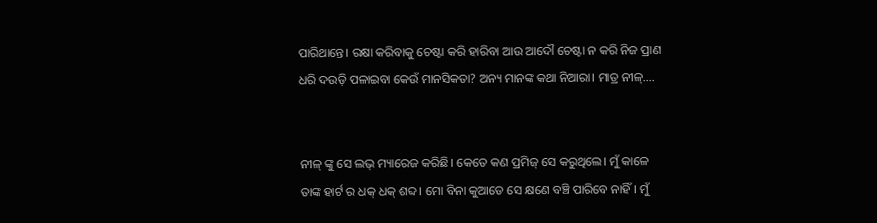ପାରିଥାନ୍ତେ। ରକ୍ଷା କରିବାକୁ ଚେଷ୍ଟା କରି ହାରିବା ଆଉ ଆଦୌ ଚେଷ୍ଟା ନ କରି ନିଜ ପ୍ରାଣ ଧରି ଦଉଡ଼ି ପଳାଇବା କେଉଁ ମାନସିକତା? ଅନ୍ୟ ମାନଙ୍କ କଥା ନିଆରା। ମାତ୍ର ନୀଳ୍....


ନୀଳ୍ ଙ୍କୁ ସେ ଲଭ୍ ମ୍ୟାରେଜ କରିଛି। କେତେ କଣ ପ୍ରମିଜ୍ ସେ କରୁଥିଲେ। ମୁଁ କାଳେ ତାଙ୍କ ହାର୍ଟ ର ଧକ୍ ଧକ୍ ଶବ୍ଦ। ମୋ ବିନା କୁଆଡେ ସେ କ୍ଷଣେ ବଞ୍ଚି ପାରିବେ ନାହିଁ। ମୁଁ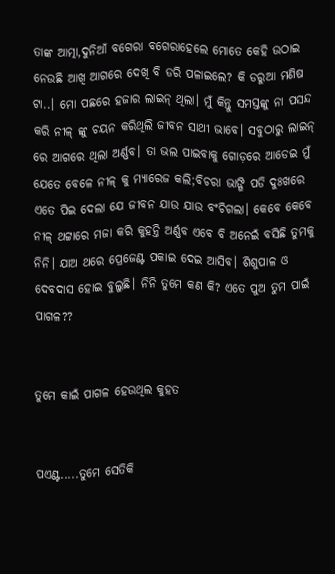ତାଙ୍କ ଆତ୍ମା,ଦୁନିଆଁ ବଗେରା ବଗେରାହେଲେ ମୋତେ କେହି ଉଠାଇ ନେଉଛି ଆଖି ଆଗରେ ଦେଖି ବି ଡରି ପଳାଇଲେ? କି ଡରୁଆ ମଣିଷ ଟା..। ମୋ ପଛରେ ହଜାର ଲାଇନ୍ ଥିଲା। ମୁଁ କିନ୍ତୁ ସମସ୍ତଙ୍କୁ ନା ପସନ୍ଦ କରି ନୀଳ୍ ଙ୍କୁ ଚୟନ କରିଥିଲି ଜୀବନ ସାଥୀ ଭାବେ। ସବୁଠାରୁ ଲାଇନ୍ ରେ ଆଗରେ ଥିଲା ଅର୍ଣ୍ଣବ। ତା ଭଲ ପାଇବାକୁ ଗୋଡ଼ରେ ଆଡେଇ ମୁଁ ଯେତେ ବେଳେ ନୀଳ୍ କୁ ମ୍ୟାରେଜ କଲି;ବିଚରା ଭାଙ୍ଗି ପଡି ଦୁଃଖରେ ଏତେ ପିଇ ଦେଲା ଯେ ଜୀବନ ଯାଉ ଯାଉ ବଂଚିଗଲା। କେବେ କେବେ ନୀଳ୍ ଥଟ୍ଟାରେ ମଜା କରି କୁହନ୍ତି ଅର୍ଣ୍ଣବ ଏବେ ବି ଅନେଇଁ ବସିଛି ତୁମକୁ ନିନି। ଯାଅ ଥରେ ପ୍ରେଜେଣ୍ଟ ପକାଇ ଦେଇ ଆସିବ। ଶିଶୁପାଳ ଓ ଦେବଦାସ ହୋଇ ବୁଲୁଛି। ନିନି ତୁମେ କଣ କି? ଏତେ ପୁଅ ତୁମ ପାଇଁ ପାଗଳ??


ତୁମେ କାଇଁ ପାଗଳ ହେଉଥିଲ କୁହତ


ପଏଣ୍ଟ.....ତୁମେ ସେତିକି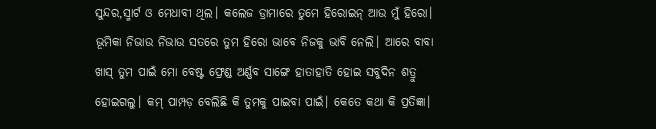ସୁନ୍ଦର,ସ୍ମାର୍ଟ ଓ ମେଧାବୀ ଥିଲ। କଲେଜ ଡ୍ରାମାରେ ତୁମେ ହିରୋଇନ୍ ଆଉ ମୁଁ ହିରୋ। ଭୂମିକା ନିଭାଉ ନିଭାଉ ସତରେ ତୁମ ହିରୋ ଭାବେ ନିଜକୁ ଭାବି ନେଲି। ଆରେ ବାବା ଖାସ୍ ତୁମ ପାଇଁ ମୋ ବେଷ୍ଟ ଫ୍ରେଣ୍ଡ ଅର୍ଣ୍ଣବ ସାଙ୍ଗେ ହାତାହାତି ହୋଇ ସବୁଦିନ ଶତ୍ରୁ ହୋଇଗଲୁ। କମ୍ ପାମ୍ପଡ଼ ବେଲିଛି କି ତୁମକୁ ପାଇବା ପାଇଁ। କେତେ କଥା କି ପ୍ରତିଜ୍ଞା।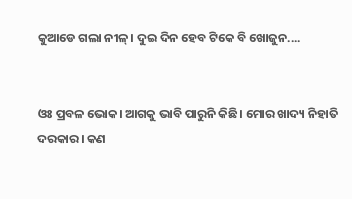କୁଆଡେ ଗଲା ନୀଳ୍। ଦୁଇ ଦିନ ହେବ ଟିକେ ବି ଖୋଜୁନ....


ଓଃ ପ୍ରବଳ ଭୋକ। ଆଗକୁ ଭାବି ପାରୁନି କିଛି। ମୋର ଖାଦ୍ୟ ନିହାତି ଦରକାର। କଣ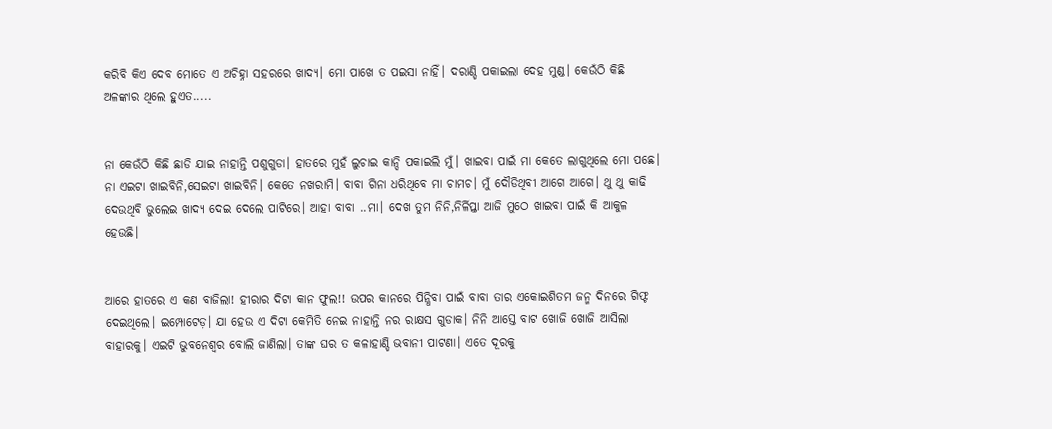କରିବି କିଏ ଦେବ ମୋତେ ଏ ଅଚିହ୍ନା ସହରରେ ଖାଦ୍ୟ। ମୋ ପାଖେ ତ ପଇସା ନାହିଁ। ଦରାଣ୍ଡି ପକାଇଲା ଦେହ ମୁଣ୍ଡ। କେଉଁଠି କିଛି ଅଳଙ୍କାର ଥିଲେ ହୁଏତ.....


ନା କେଉଁଠି କିଛି ଛାଡି ଯାଇ ନାହାନ୍ତି ପଶୁଗୁଡା। ହାତରେ ମୁହଁ ଲୁଚାଇ କାନ୍ଦି ପକାଇଲି ମୁଁ। ଖାଇବା ପାଇଁ ମା କେତେ ଲାଗୁଥିଲେ ମୋ ପଛେ। ନା ଏଇଟା ଖାଇବିନି,ସେଇଟା ଖାଇବିନି। କେତେ ନଖରାମି। ବାବା ଗିନା ଧରିଥିବେ ମା ଚାମଚ। ମୁଁ ଦୌଡିଥିବୀ ଆଗେ ଆଗେ। ଥୁ ଥୁ କାଢି ଦେଉଥିବି ଭୁଲେଇ ଖାଦ୍ୟ ଦେଇ ଦେଲେ ପାଟିରେ। ଆହା ବାବା ..ମା। ଦେଖ ତୁମ ନିନି,ନିର୍ଳିପ୍ତା ଆଜି ମୁଠେ ଖାଇବା ପାଇଁ କି ଆକୁଳ ହେଉଛି।


ଆରେ ହାତରେ ଏ କଣ ବାଜିଲା! ହୀରାର ଦିଟା କାନ ଫୁଲ!! ଉପର କାନରେ ପିନ୍ଧିବା ପାଇଁ ବାବା ତାର ଏକୋଇଶିତମ ଜନ୍ମ ଦିନରେ ଗିଫ୍ଟ ଦେଇଥିଲେ। ଇମ୍ପୋଟେଡ଼। ଯା ହେଉ ଏ ଦିଟା କେମିତି ନେଇ ନାହାନ୍ତି ନର ରାକ୍ଷସ ଗୁଡାକ। ନିନି ଆସ୍ତେ ବାଟ ଖୋଜି ଖୋଜି ଆସିଲା ବାହାରକୁ। ଏଇଟି ଭୁବନେଶ୍ୱର ବୋଲି ଜାଣିଲା। ତାଙ୍କ ଘର ତ କଳାହାଣ୍ଡି ଭବାନୀ ପାଟଣା। ଏତେ ଦୂରକୁ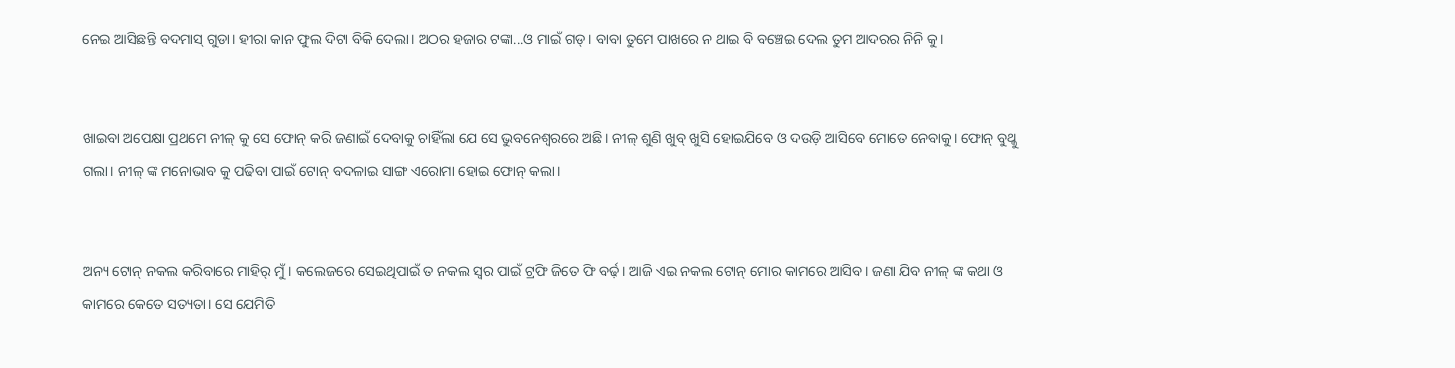ନେଇ ଆସିଛନ୍ତି ବଦମାସ୍ ଗୁଡା। ହୀରା କାନ ଫୁଲ ଦିଟା ବିକି ଦେଲା। ଅଠର ହଜାର ଟଙ୍କା...ଓ ମାଇଁ ଗଡ୍। ବାବା ତୁମେ ପାଖରେ ନ ଥାଇ ବି ବଞ୍ଚେଇ ଦେଲ ତୁମ ଆଦରର ନିନି କୁ।


ଖାଇବା ଅପେକ୍ଷା ପ୍ରଥମେ ନୀଳ୍ କୁ ସେ ଫୋନ୍ କରି ଜଣାଇଁ ଦେବାକୁ ଚାହିଁଲା ଯେ ସେ ଭୁବନେଶ୍ୱରରେ ଅଛି। ନୀଳ୍ ଶୁଣି ଖୁବ୍ ଖୁସି ହୋଇଯିବେ ଓ ଦଉଡ଼ି ଆସିବେ ମୋତେ ନେବାକୁ। ଫୋନ୍ ବୁଥ୍କୁ ଗଲା। ନୀଳ୍ ଙ୍କ ମନୋଭାବ କୁ ପଢିବା ପାଇଁ ଟୋନ୍ ବଦଳାଇ ସାଙ୍ଗ ଏରୋମା ହୋଇ ଫୋନ୍ କଲା।


ଅନ୍ୟ ଟୋନ୍ ନକଲ କରିବାରେ ମାହିର୍ ମୁଁ। କଲେଜରେ ସେଇଥିପାଇଁ ତ ନକଲ ସ୍ୱର ପାଇଁ ଟ୍ରଫି ଜିତେ ଫି ବର୍ଢ଼। ଆଜି ଏଇ ନକଲ ଟୋନ୍ ମୋର କାମରେ ଆସିବ। ଜଣା ଯିବ ନୀଳ୍ ଙ୍କ କଥା ଓ କାମରେ କେତେ ସତ୍ୟତା। ସେ ଯେମିତି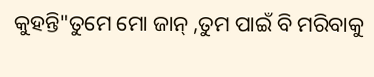କୁହନ୍ତି"ତୁମେ ମୋ ଜାନ୍ ,ତୁମ ପାଇଁ ବି ମରିବାକୁ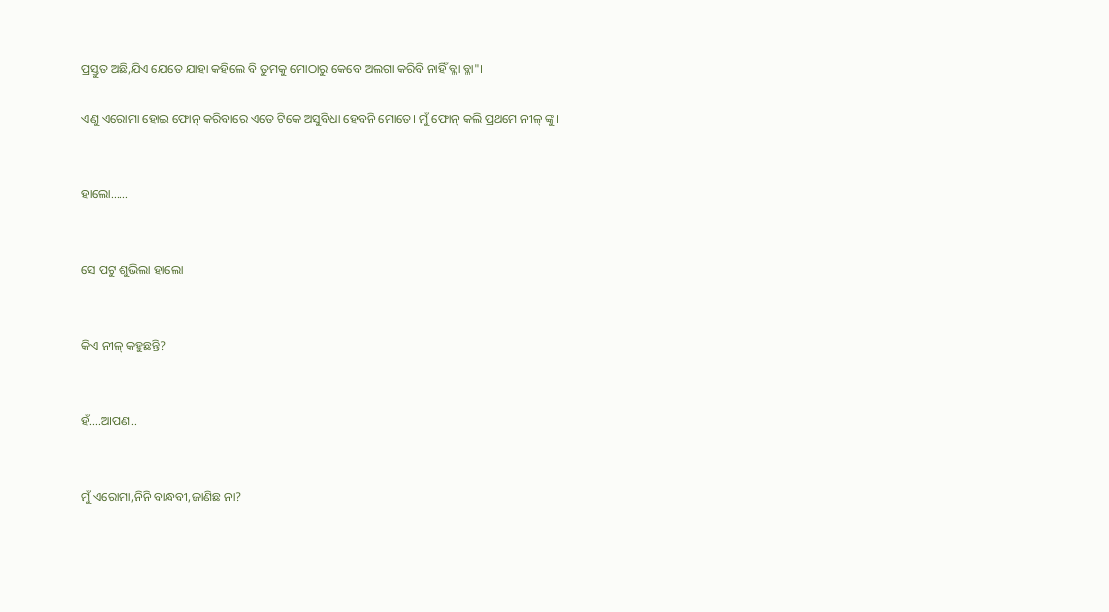ପ୍ରସ୍ତୁତ ଅଛି,ଯିଏ ଯେତେ ଯାହା କହିଲେ ବି ତୁମକୁ ମୋଠାରୁ କେବେ ଅଲଗା କରିବି ନାହିଁ ବ୍ଳା ବ୍ଳା"।

ଏଣୁ ଏରୋମା ହୋଇ ଫୋନ୍ କରିବାରେ ଏତେ ଟିକେ ଅସୁବିଧା ହେବନି ମୋତେ। ମୁଁ ଫୋନ୍ କଲି ପ୍ରଥମେ ନୀଳ୍ ଙ୍କୁ।


ହାଲୋ......


ସେ ପଟୁ ଶୁଭିଲା ହାଲୋ


କିଏ ନୀଳ୍ କହୁଛନ୍ତି?


ହଁ....ଆପଣ..


ମୁଁ ଏରୋମା,ନିନି ବାନ୍ଧବୀ,ଜାଣିଛ ନା?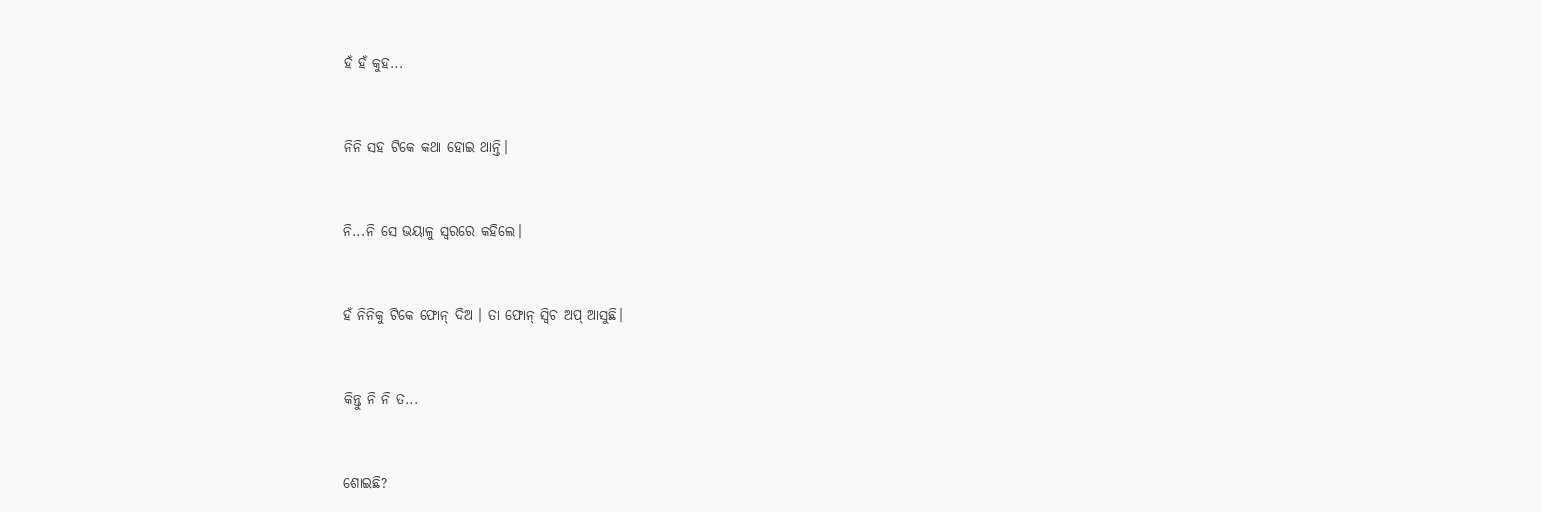ହଁ ହଁ କୁହ...


ନିନି ସହ ଟିକେ କଥା ହୋଇ ଥାନ୍ତି।


ନି...ନି ସେ ଭୟାଳୁ ସ୍ୱରରେ କହିଲେ।


ହଁ ନିନିକୁ ଟିକେ ଫୋନ୍ ଦିଅ । ତା ଫୋନ୍ ସ୍ୱିଚ ଅପ୍ ଆସୁଛି।


କିନ୍ତୁ ନି ନି ତ...


ଶୋଇଛି?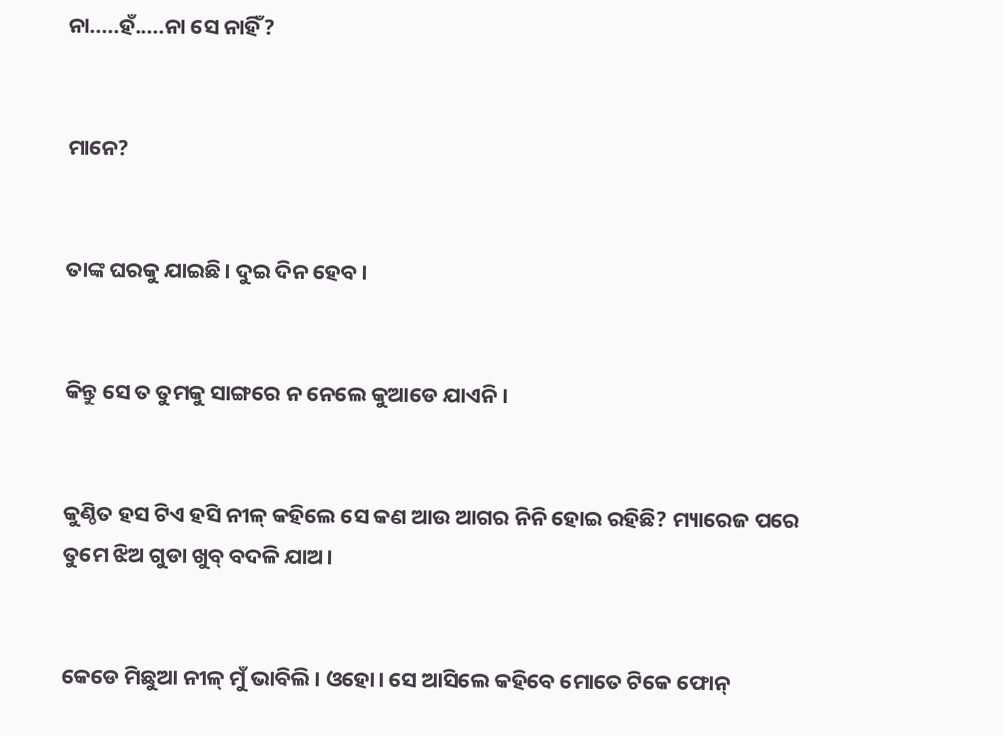ନା.....ହଁ.....ନା ସେ ନାହିଁ?


ମାନେ?


ତାଙ୍କ ଘରକୁ ଯାଇଛି। ଦୁଇ ଦିନ ହେବ।


କିନ୍ତୁ ସେ ତ ତୁମକୁ ସାଙ୍ଗରେ ନ ନେଲେ କୁଆଡେ ଯାଏନି।


କୁଣ୍ଠିତ ହସ ଟିଏ ହସି ନୀଳ୍ କହିଲେ ସେ କଣ ଆଉ ଆଗର ନିନି ହୋଇ ରହିଛି? ମ୍ୟାରେଜ ପରେ ତୁମେ ଝିଅ ଗୁଡା ଖୁବ୍ ବଦଳି ଯାଅ।


କେଡେ ମିଛୁଆ ନୀଳ୍ ମୁଁ ଭାବିଲି। ଓହୋ। ସେ ଆସିଲେ କହିବେ ମୋତେ ଟିକେ ଫୋନ୍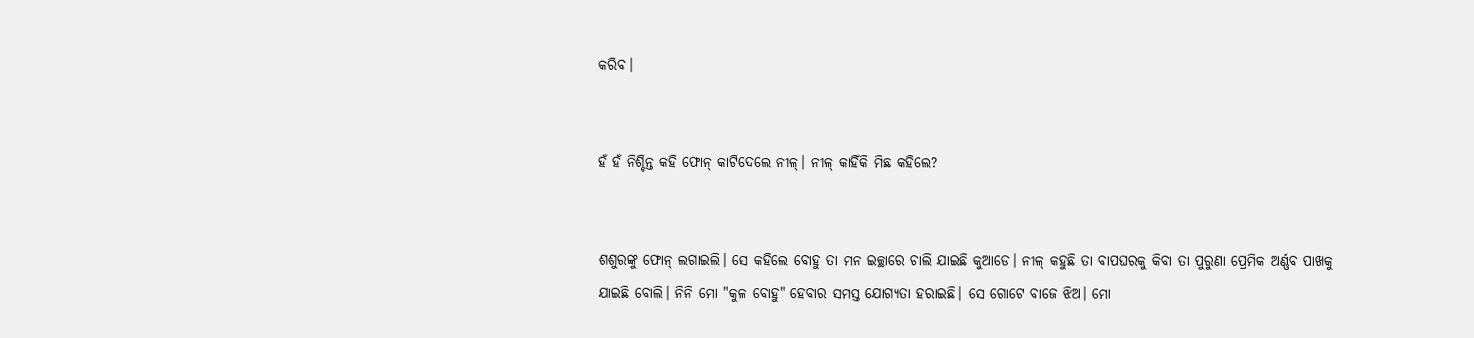କରିବ।


ହଁ ହଁ ନିଶ୍ଚିନ୍ତ କହି ଫୋନ୍ କାଟିଦେଲେ ନୀଳ୍। ନୀଳ୍ କାହିଁକି ମିଛ କହିଲେ?


ଶଶୁରଙ୍କୁ ଫୋନ୍ ଲଗାଇଲି। ସେ କହିଲେ ବୋହୁ ତା ମନ ଇଚ୍ଛାରେ ଚାଲି ଯାଇଛି କୁଆଡେ। ନୀଳ୍ କହୁଛି ତା ବାପଘରକୁ କିବା ତା ପୁରୁଣା ପ୍ରେମିକ ଅର୍ଣ୍ଣବ ପାଖକୁ ଯାଇଛି ବୋଲି। ନିନି ମୋ "କୁଳ ବୋହୁ" ହେବାର ସମସ୍ତ ଯୋଗ୍ୟତା ହରାଇଛି। ସେ ଗୋଟେ ବାଜେ ଝିଅ। ମୋ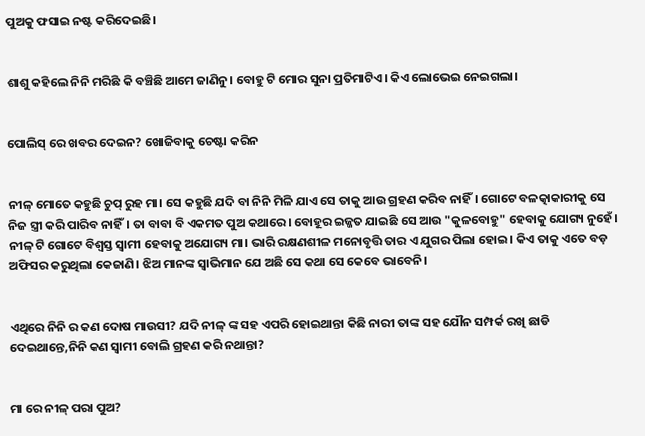ପୁଅକୁ ଫସାଇ ନଷ୍ଟ କରିଦେଇଛି।


ଶାଶୁ କହିଲେ ନିନି ମରିଛି କି ବଞ୍ଚିଛି ଆମେ ଜାଣିନୁ। ବୋହୁ ଟି ମୋର ସୁନା ପ୍ରତିମାଟିଏ। କିଏ ଲୋଭେଇ ନେଇଗଲା।


ପୋଲିସ୍ ରେ ଖବର ଦେଇନ? ଖୋଜିବାକୁ ଚେଷ୍ଟା କରିନ


ନୀଳ୍ ମୋତେ କହୁଛି ଚୁପ୍ ରୁହ ମା। ସେ କହୁଛି ଯଦି ବା ନିନି ମିଳି ଯାଏ ସେ ତାକୁ ଆଉ ଗ୍ରହଣ କରିବ ନାହିଁ। ଗୋଟେ ବଳତ୍କାକାରୀକୁ ସେ ନିଜ ସ୍ତ୍ରୀ କରି ପାରିବ ନାହିଁ। ତା ବାବା ବି ଏକମତ ପୁଅ କଥାରେ। ବୋହୂର ଇଜ୍ଜତ ଯାଇଛି ସେ ଆଉ "କୁଳବୋହୁ" ହେବାକୁ ଯୋଗ୍ୟ ନୁହେଁ। ନୀଳ୍ ଟି ଗୋଟେ ବିଶ୍ୱସ୍ତ ସ୍ୱାମୀ ହେବାକୁ ଅଯୋଗ୍ୟ ମା। ଭାରି ରକ୍ଷଣଶୀଳ ମନୋବୃତ୍ତି ତାର ଏ ଯୁଗର ପିଲା ହୋଇ। କିଏ ତାକୁ ଏତେ ବଡ଼ ଅଫିସର କରୁଥିଲା କେଜାଣି। ଝିଅ ମାନଙ୍କ ସ୍ୱାଭିମାନ ଯେ ଅଛି ସେ କଥା ସେ କେବେ ଭାବେନି।


ଏଥିରେ ନିନି ର କଣ ଦୋଷ ମାଉସୀ? ଯଦି ନୀଳ୍ ଙ୍କ ସହ ଏପରି ହୋଇଥାନ୍ତା କିଛି ନାରୀ ତାଙ୍କ ସହ ଯୌନ ସମ୍ପର୍କ ରଖି ଛାଡି ଦେଇଥାନ୍ତେ,ନିନି କଣ ସ୍ୱାମୀ ବୋଲି ଗ୍ରହଣ କରି ନଥାନ୍ତା?


ମା ରେ ନୀଳ୍ ପରା ପୁଅ?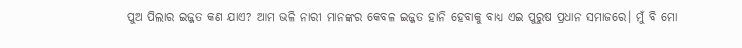ପୁଅ ପିଲାର ଇଜ୍ଜତ କଣ ଯାଏ? ଆମ ଭଳି ନାରୀ ମାନଙ୍କର କେବଳ ଇଜ୍ଜତ ହାନି ହେବାକୁ ବାଧ୍ୟ ଏଇ ପୁରୁଷ ପ୍ରଧାନ ସମାଜରେ। ମୁଁ ବି ମୋ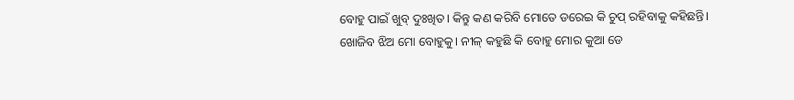ବୋହୁ ପାଇଁ ଖୁବ୍ ଦୁଃଖିତ। କିନ୍ତୁ କଣ କରିବି ମୋତେ ଡରେଇ କି ଚୁପ୍ ରହିବାକୁ କହିଛନ୍ତି। ଖୋଜିବ ଝିଅ ମୋ ବୋହୁକୁ। ନୀଳ୍ କହୁଛି କି ବୋହୁ ମୋର କୁଆ ଡେ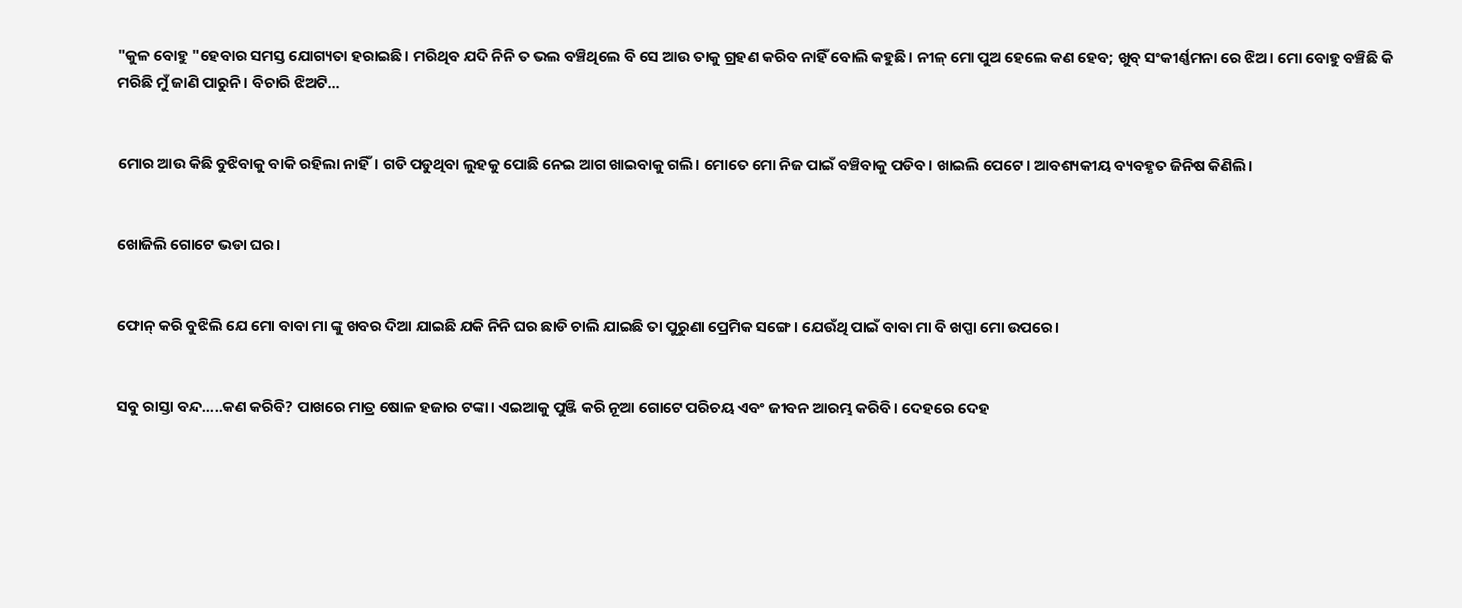"କୁଳ ବୋହୁ "ହେବାର ସମସ୍ତ ଯୋଗ୍ୟତା ହରାଇଛି। ମରିଥିବ ଯଦି ନିନି ତ ଭଲ ବଞ୍ଚିଥିଲେ ବି ସେ ଆଉ ତାକୁ ଗ୍ରହଣ କରିବ ନାହିଁ ବୋଲି କହୁଛି। ନୀଳ୍ ମୋ ପୁଅ ହେଲେ କଣ ହେବ; ଖୁବ୍ ସଂକୀର୍ଣ୍ଣମନା ରେ ଝିଅ। ମୋ ବୋହୁ ବଞ୍ଚିଛି କି ମରିଛି ମୁଁ ଜାଣି ପାରୁନି। ବିଚାରି ଝିଅଟି...


ମୋର ଆଉ କିଛି ବୁଝିବାକୁ ବାକି ରହିଲା ନାହିଁ। ଗଡି ପଡୁଥିବା ଲୁହକୁ ପୋଛି ନେଇ ଆଗ ଖାଇବାକୁ ଗଲି। ମୋତେ ମୋ ନିଜ ପାଇଁ ବଞ୍ଚିବାକୁ ପଡିବ। ଖାଇଲି ପେଟେ। ଆବଶ୍ୟକୀୟ ବ୍ୟବହୃତ ଜିନିଷ କିଣିଲି।


ଖୋଜିଲି ଗୋଟେ ଭଡା ଘର।


ଫୋନ୍ କରି ବୁଝିଲି ଯେ ମୋ ବାବା ମା ଙ୍କୁ ଖବର ଦିଆ ଯାଇଛି ଯକି ନିନି ଘର ଛାଡି ଚାଲି ଯାଇଛି ତା ପୁରୁଣା ପ୍ରେମିକ ସଙ୍ଗେ। ଯେଉଁଥି ପାଇଁ ବାବା ମା ବି ଖପ୍ପା ମୋ ଉପରେ।


ସବୁ ରାସ୍ତା ବନ୍ଦ.....କଣ କରିବି? ପାଖରେ ମାତ୍ର ଷୋଳ ହଜାର ଟଙ୍କା। ଏଇଆକୁ ପୁଞ୍ଜି କରି ନୂଆ ଗୋଟେ ପରିଚୟ ଏବଂ ଜୀବନ ଆରମ୍ଭ କରିବି। ଦେହରେ ଦେହ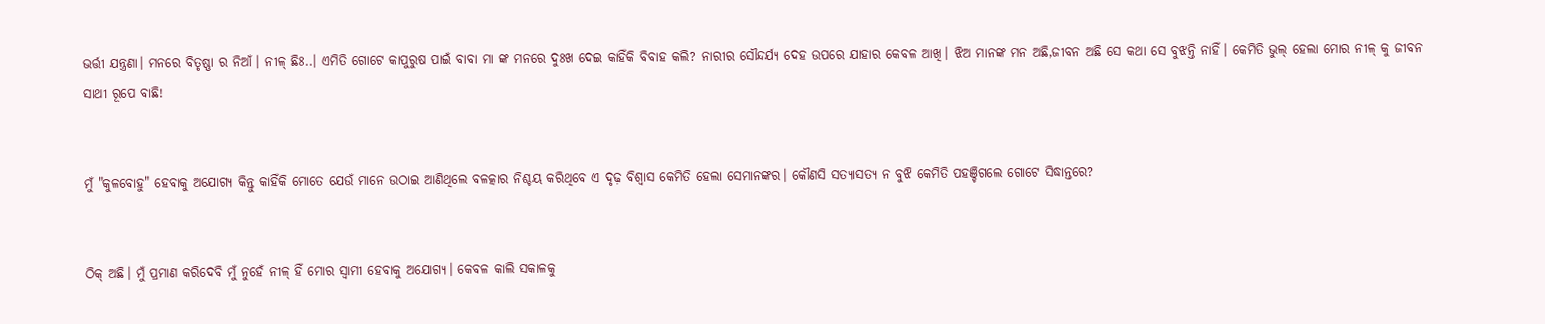ଭର୍ତ୍ତୀ ଯନ୍ତ୍ରଣା। ମନରେ ବିତୃଷ୍ଣା ର ନିଆଁ। ନୀଳ୍ ଛିଃ..। ଏମିତି ଗୋଟେ କାପୁରୁଷ ପାଇଁ ବାବା ମା ଙ୍କ ମନରେ ଦୁଃଖ ଦେଇ କାହିଁକି ବିବାହ କଲି? ନାରୀର ସୌନ୍ଦର୍ଯ୍ୟ ଦେହ ଉପରେ ଯାହାର କେବଳ ଆଖି। ଝିଅ ମାନଙ୍କ ମନ ଅଛି,ଜୀବନ ଅଛି ସେ କଥା ସେ ବୁଝନ୍ତି ନାହିଁ। କେମିତି ଭୁଲ୍ ହେଲା ମୋର ନୀଳ୍ କୁ ଜୀବନ ସାଥୀ ରୂପେ ବାଛି!


ମୁଁ "କୁଳବୋହୁ" ହେବାକୁ ଅଯୋଗ୍ୟ କିନ୍ତୁ କାହିଁକି ମୋତେ ଯେଉଁ ମାନେ ଉଠାଇ ଆଣିଥିଲେ ବଳତ୍କାର ନିଶ୍ଚୟ କରିଥିବେ ଏ ଦୃଢ଼ ବିଶ୍ୱାସ କେମିତି ହେଲା ସେମାନଙ୍କର। କୌଣସି ସତ୍ୟାସତ୍ୟ ନ ବୁଝି କେମିତି ପହଞ୍ଚିଗଲେ ଗୋଟେ ସିଦ୍ଧାନ୍ତରେ?


ଠିକ୍ ଅଛି। ମୁଁ ପ୍ରମାଣ କରିଦେବି ମୁଁ ନୁହେଁ ନୀଳ୍ ହିଁ ମୋର ସ୍ୱାମୀ ହେବାକୁ ଅଯୋଗ୍ୟ। କେବଳ କାଲି ସକାଳକୁ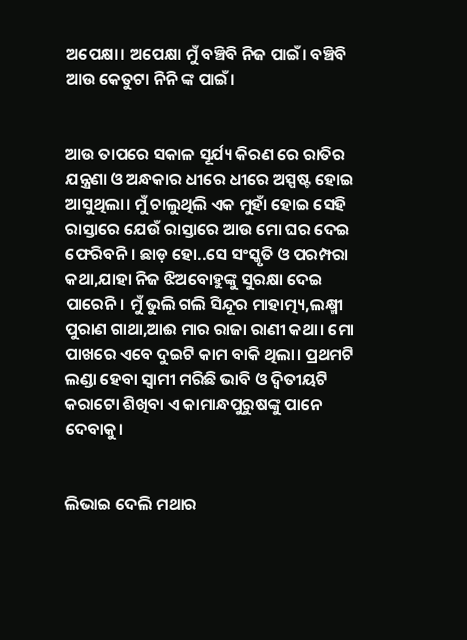ଅପେକ୍ଷା। ଅପେକ୍ଷା ମୁଁ ବଞ୍ଚିବି ନିଜ ପାଇଁ। ବଞ୍ଚିବି ଆଉ କେତୁଟା ନିନି ଙ୍କ ପାଇଁ।


ଆଉ ତାପରେ ସକାଳ ସୂର୍ଯ୍ୟ କିରଣ ରେ ରାତିର ଯନ୍ତ୍ରଣା ଓ ଅନ୍ଧକାର ଧୀରେ ଧୀରେ ଅସ୍ପଷ୍ଟ ହୋଇ ଆସୁଥିଲା। ମୁଁ ଚାଲୁଥିଲି ଏକ ମୁହାଁ ହୋଇ ସେହି ରାସ୍ତାରେ ଯେଉଁ ରାସ୍ତାରେ ଆଉ ମୋ ଘର ଦେଇ ଫେରିବନି। ଛାଡ଼ ହୋ..ସେ ସଂସ୍କୃତି ଓ ପରମ୍ପରା କଥା,ଯାହା ନିଜ ଝିଅବୋହୁଙ୍କୁ ସୁରକ୍ଷା ଦେଇ ପାରେନି। ମୁଁ ଭୁଲି ଗଲି ସିନ୍ଦୂର ମାହାତ୍ମ୍ୟ,ଲକ୍ଷ୍ମୀ ପୁରାଣ ଗାଥା,ଆଈ ମାର ରାଜା ରାଣୀ କଥା। ମୋ ପାଖରେ ଏବେ ଦୁଇଟି କାମ ବାକି ଥିଲା। ପ୍ରଥମଟି ଲଣ୍ଡା ହେବା ସ୍ୱାମୀ ମରିଛି ଭାବି ଓ ଦ୍ଵିତୀୟଟି କରାଟୋ ଶିଖିବା ଏ କାମାନ୍ଧପୁରୁଷଙ୍କୁ ପାନେ ଦେବାକୁ।


ଲିଭାଇ ଦେଲି ମଥାର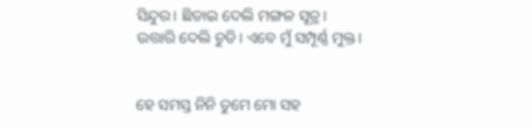ସିନ୍ଦୁର। ଛିଡାଇ ଦେଲି ମଙ୍ଗଳ ସୂତ୍ର। ଉତ୍ତାରି ଦେଲି ଚୁଡି। ଏବେ ମୁଁ ସମ୍ପୂର୍ଣ୍ଣ ମୁକ୍ତ।


ହେ ସମସ୍ତ ନିନି ତୁମେ ମୋ ସହ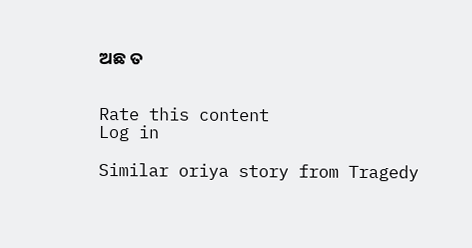ଅଛ ତ


Rate this content
Log in

Similar oriya story from Tragedy